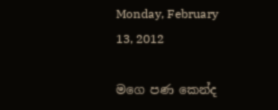Monday, February 13, 2012

මගෙ පණ කෙන්ද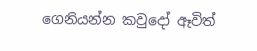ගෙනියන්න කවුදෝ ඈවිත්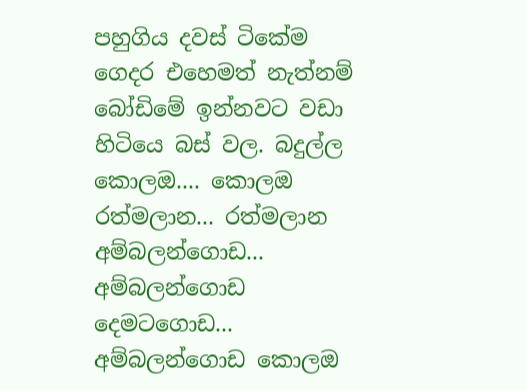පහුගිය දවස් ටිකේම ගෙදර එහෙමත් නැත්නම් බෝඩිමේ ඉන්නවට වඩා හිටියෙ බස් වල. බදුල්ල කොලඔ.... කොලඔ රත්මලාන... රත්මලාන අම්බලන්ගොඩ... අම්බලන්ගොඩ දෙමටගොඩ... අම්බලන්ගොඩ කොලඔ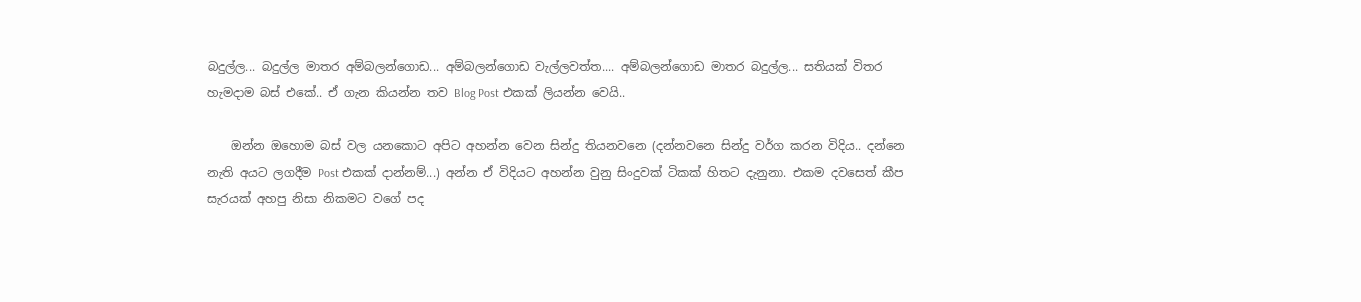බදුල්ල... බදුල්ල මාතර අම්බලන්ගොඩ... අම්බලන්ගොඩ වැල්ලවත්ත.... අම්බලන්ගොඩ මාතර බදුල්ල... සතියක් විතර හැමදාම බස් එකේ.. ඒ ගැන කියන්න තව Blog Post එකක් ලියන්න වෙයි..

    ඔන්න ඔහොම බස් වල යනකොට අපිට අහන්න වෙන සින්දු තියනවනෙ (දන්නවනෙ සින්දු වර්ග කරන විදිය.. දන්නෙ නැති අයට ලගදීම Post එකක් දාන්නම්...) අන්න ඒ විදියට අහන්න වුනු සිංදුවක් ටිකක් හිතට දැනුනා. එකම දවසෙත් කීප සැරයක් අහපු නිසා නිකමට වගේ පද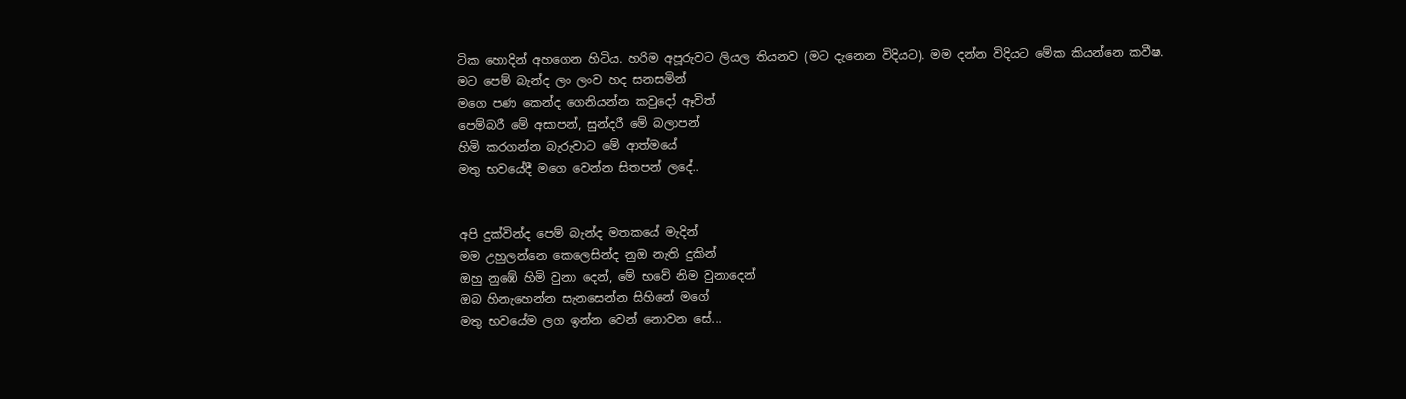ටික හොදින් අහගෙන හිටිය. හරිම අපූරුවට ලියල තියනව (මට දැනෙන විදියට). මම දන්න විදියට මේක කියන්නෙ කවීෂ.
මට පෙම් බැන්ද ලං ලංව හද සනසමින්
මගෙ පණ කෙන්ද ගෙනියන්න කවුදෝ ඈවිත්
පෙම්බරී මේ අසාපන්, සුන්දරී මේ බලාපන්
හිමි කරගන්න බැරුවාට මේ ආත්මයේ
මතු භවයේදී මගෙ වෙන්න සිතපන් ලදේ..


අපි දුක්වින්ද පෙම් බැන්ද මතකයේ මැදින්
මම උහුලන්නෙ කෙලෙසින්ද නුඔ නැති දුකින්
ඔහු නුඹේ හිමි වුනා දෙන්, මේ භවේ නිම වුනාදෙන්
ඔබ හිනැහෙන්න සැනසෙන්න සිහිනේ මගේ
මතු භවයේම ලග ඉන්න වෙන් නොවන සේ...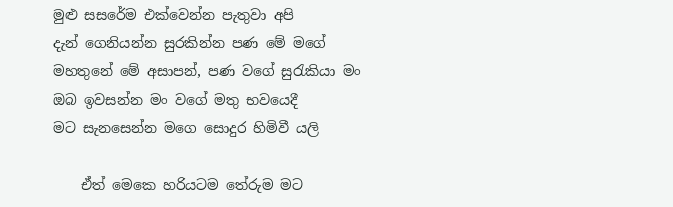මුළු සසරේම එක්වෙන්න පැතුවා අපි
දැන් ගෙනියන්න සුරකින්න පණ මේ මගේ
මහතුනේ මේ අසාපන්, පණ වගේ සුරැකියා මං
ඔබ ඉවසන්න මං වගේ මතු භවයෙදී
මට සැනසෙන්න මගෙ සොදුර හිමිවී යලි

    ඒත් මෙකෙ හරියටම තේරුම මට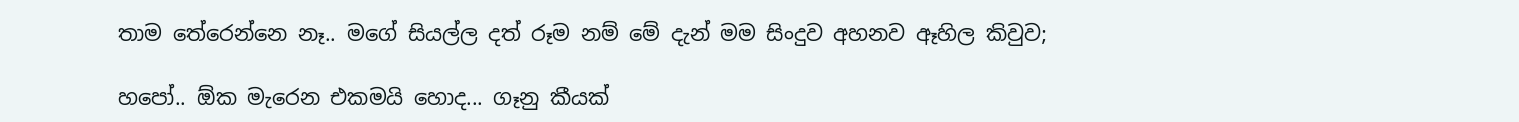තාම තේරෙන්නෙ නෑ.. මගේ සියල්ල දත් රූම නම් මේ දැන් මම සිංදුව අහනව ඈහිල කිවුව;

හපෝ.. ඕක මැරෙන එකමයි හොද... ගෑනු කීයක්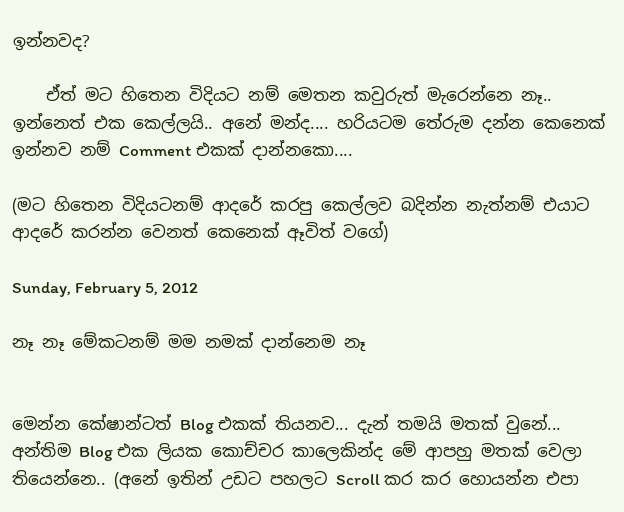ඉන්නවද?

    ඒත් මට හිතෙන විදියට නම් මෙතන කවුරුත් මැරෙන්නෙ නෑ.. ඉන්නෙත් එක කෙල්ලයි.. අනේ මන්ද.... හරියටම තේරුම දන්න කෙනෙක් ඉන්නව නම් Comment එකක් දාන්නකො....

(මට හිතෙන විදියටනම් ආදරේ කරපු කෙල්ලව බදින්න නැත්නම් එයාට ආදරේ කරන්න වෙනත් කෙනෙක් ඈවිත් වගේ)

Sunday, February 5, 2012

නෑ නෑ මේකටනම් මම නමක් දාන්නෙම නෑ


මෙන්න කේෂාන්ටත් Blog එකක් තියනව... දැන් තමයි මතක් වුනේ... අන්තිම Blog එක ලියක කොච්චර කාලෙකින්ද මේ ආපහු මතක් වෙලා තියෙන්නෙ.. (අනේ ඉතින් උඩට පහලට Scroll කර කර හොයන්න එපා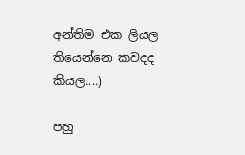අන්තිම එක ලියල තියෙන්නෙ කවදද කියල....)

පහු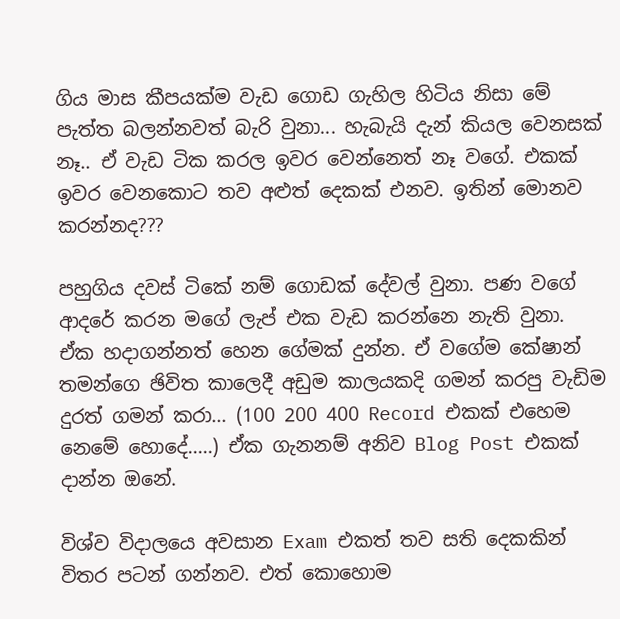ගිය මාස කීපයක්ම වැඩ ගොඩ ගැහිල හිටිය නිසා මේ පැත්ත බලන්නවත් බැරි වුනා... හැබැයි දැන් කියල වෙනසක් නෑ.. ඒ වැඩ ටික කරල ඉවර වෙන්නෙත් නෑ වගේ. එකක් ඉවර වෙනකොට තව අළුත් දෙකක් එනව. ඉතින් මොනව කරන්නද???

පහුගිය දවස් ටිකේ නම් ගොඩක් දේවල් වුනා. පණ වගේ ආදරේ කරන මගේ ලැප් එක වැඩ කරන්නෙ නැති වුනා. ඒක හදාගන්නත් හෙන ගේමක් දුන්න. ඒ වගේම කේෂාන් තමන්ගෙ ඡිවිත කාලෙදී අඩුම කාලයකදි ගමන් කරපු වැඩිම දුරත් ගමන් කරා... (100 200 400 Record එකක් එහෙම නෙමේ හොදේ.....) ඒක ගැනනම් අනිව Blog Post එකක් දාන්න ඔනේ.

විශ්ව විදාලයෙ අවසාන Exam එකත් තව සති දෙකකින් විතර පටන් ගන්නව. එත් කොහොම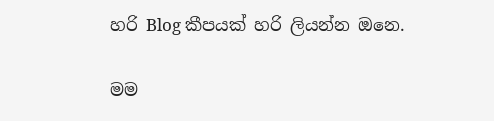හරි Blog කීපයක් හරි ලියන්න ඔනෙ.

මම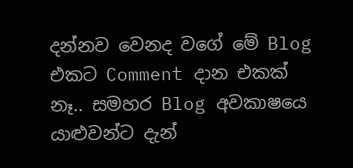දන්නව වෙනද වගේ මේ Blog එකට Comment දාන එකක් නෑ.. සමහර Blog අවකාෂයෙ යාළුවන්ට දැන්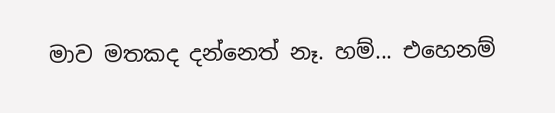මාව මතකද දන්නෙත් නෑ. හම්... එහෙනම්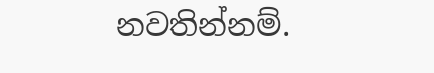නවතින්නම්.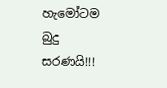හැමෝටම බුදු සරණයි!!!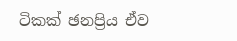ටිකක් ඡනප්‍රිය ඒව